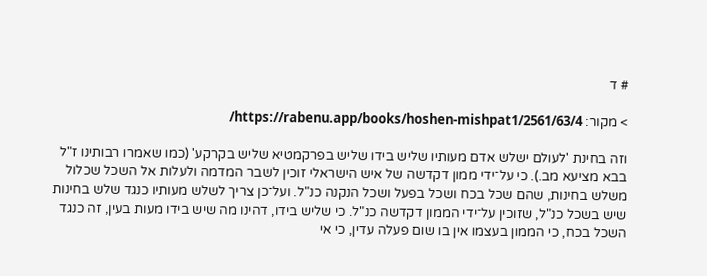# ד

> מקור: https://rabenu.app/books/hoshen-mishpat1/2561/63/4/

וזה בחינת 'לעולם ישלש אדם מעותיו שליש בידו שליש בפרקמטיא שליש בקרקע' (כמו שאמרו רבותינו ז"ל בבא מציעא מב.). כי על־ידי ממון דקדשה של איש הישראלי זוכין לשבר המדמה ולעלות אל השכל שכלול משלש בחינות, שהם שכל בכח ושכל בפעל ושכל הנקנה כנ"ל. ועל־כן צריך לשלש מעותיו כנגד שלש בחינות שיש בשכל כנ"ל, שזוכין על־ידי הממון דקדשה כנ"ל. כי שליש בידו, דהינו מה שיש בידו מעות בעין, זה כנגד השכל בכח, כי הממון בעצמו אין בו שום פעלה עדין, כי אי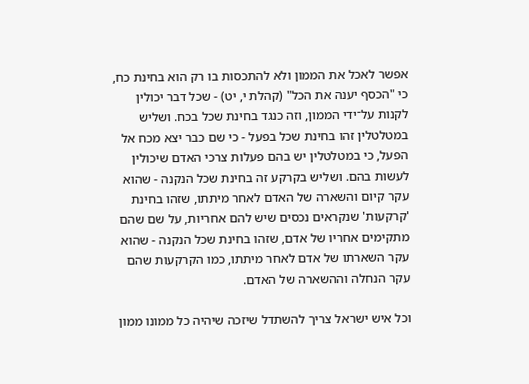אפשר לאכל את הממון ולא להתכסות בו רק הוא בחינת כח, כי "הכסף יענה את הכל" (קהלת י, יט) - שכל דבר יכולין לקנות על־ידי הממון, וזה כנגד בחינת שכל בכח. ושליש במטלטלין זהו בחינת שכל בפעל - כי שם כבר יצא מכח אל הפעל, כי במטלטלין יש בהם פעלות צרכי האדם שיכולין לעשות בהם. ושליש בקרקע זה בחינת שכל הנקנה - שהוא עקר קיום והשארה של האדם לאחר מיתתו, שזהו בחינת 'קרקעות' שנקראים נכסים שיש להם אחריות, על שם שהם מתקימים אחריו של אדם, שזהו בחינת שכל הנקנה - שהוא עקר השארתו של אדם לאחר מיתתו, כמו הקרקעות שהם עקר הנחלה וההשארה של האדם.

וכל איש ישראל צריך להשתדל שיזכה שיהיה כל ממונו ממון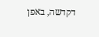דקדשה, באפן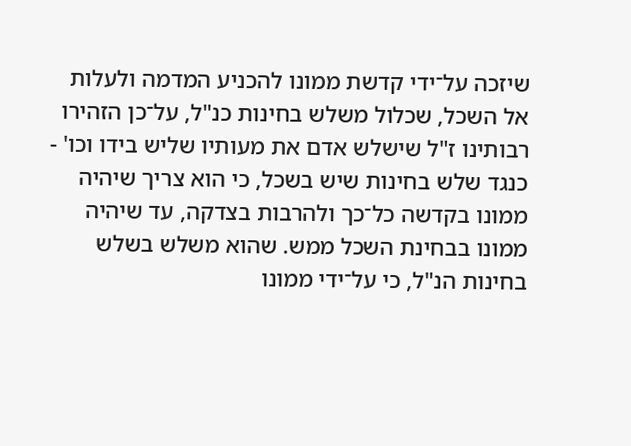שיזכה על־ידי קדשת ממונו להכניע המדמה ולעלות אל השכל, שכלול משלש בחינות כנ"ל, על־כן הזהירו רבותינו ז"ל שישלש אדם את מעותיו שליש בידו וכו' - כנגד שלש בחינות שיש בשכל, כי הוא צריך שיהיה ממונו בקדשה כל־כך ולהרבות בצדקה, עד שיהיה ממונו בבחינת השכל ממש. שהוא משלש בשלש בחינות הנ"ל, כי על־ידי ממונו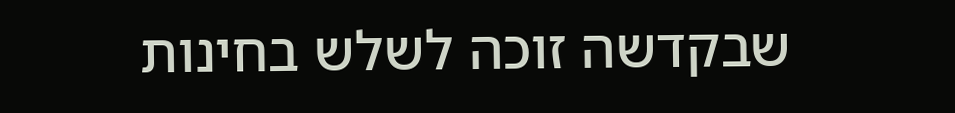שבקדשה זוכה לשלש בחינות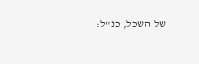של השכל, כנ"ל: